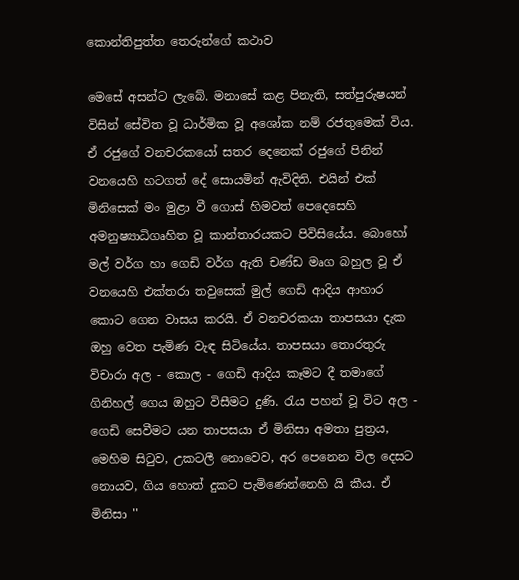කොන්තිපුත්ත තෙරුන්ගේ කථාව

මෙසේ අසන්ට ලැබේ. මනාසේ කළ පිනැති, සත්පුරුෂයන් විසින් සේවිත වූ ධාර්මික වූ අශෝක නම් රජතුමෙක් විය. ඒ රජුගේ වනචරකයෝ සතර දෙනෙක් රජුගේ පිනින් වනයෙහි හටගත් දේ සොයමින් ඇවිදිති. එයින් එක් මිනිසෙක් මං මුළා වී ගොස් හිමවත් පෙදෙසෙහි අමනුෂ්‍යාධිගෘහිත වූ කාන්තාරයකට පිවිසියේය. බොහෝ මල් වර්ග හා ගෙඩි වර්ග ඇති චණ්ඩ මෘග බහුල වූ ඒ වනයෙහි එක්තරා තවුසෙක් මුල් ගෙඩි ආදිය ආහාර කොට ගෙන වාසය කරයි. ඒ වනචරකයා තාපසයා දැක ඔහු වෙත පැමිණ වැඳ සිටියේය. තාපසයා තොරතුරු විචාරා අල - කොල - ගෙඩි ආදිය කෑමට දී තමාගේ ගිනිහල් ගෙය ඔහුට විසීමට දුණි. රැය පහන් වූ විට අල - ගෙඩි සෙවීමට යන තාපසයා ඒ මිනිසා අමතා පුත්‍රය, මෙහිම සිටුව, උකටලී නොවෙව, අර පෙනෙන විල දෙසට නොයව, ගිය හොත් දුකට පැමිණෙන්නෙහි යි කීය. ඒ මිනිසා ''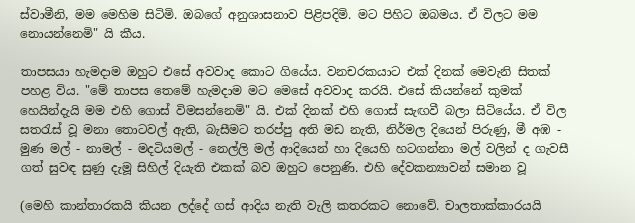ස්වාමීනි, මම මෙහිම සිටිමි. ඔබගේ අනුශාසනාව පිළිපදිමි. මට පිහිට ඔබමය. ඒ විලට මම නොයන්නෙමි" යි කීය.

තාපසයා හැමදාම ඔහුට එසේ අවවාද කොට ගියේය. වනචරකයාට එක් දිනක් මෙවැනි සිතක් පහළ විය. "මේ තාපස තෙමේ හැමදාම මට මෙසේ අවවාද කරයි. එසේ කියන්නේ කුමක් හෙයින්දැයි මම එහි ගොස් විමසන්නෙමි" යි. එක් දිනක් එහි ගොස් සැඟවී බලා සිටියේය. ඒ විල සතරැස් වූ මනා තොටවල් ඇති, බැසීමට තරප්පු අති මඩ නැති, නිර්මල දියෙන් පිරුණු, මී අඹ - මුණ මල් - නාමල් - මදටියමල් - නෙල්ලි මල් ආදියෙන් හා දියෙහි හටගන්නා මල් වලින් ද ගැවසී ගත් සුවඳ සුණු දැමූ සිහිල් දියැති එකක් බව ඔහුට පෙනුණි. එහි දේවකන්‍යාවන් සමාන වූ

(මෙහි කාන්තාරකයි කියන ලද්දේ ගස් ආදිය නැති වැලි කතරකට නොවේ. චාලතාක්කාරයයි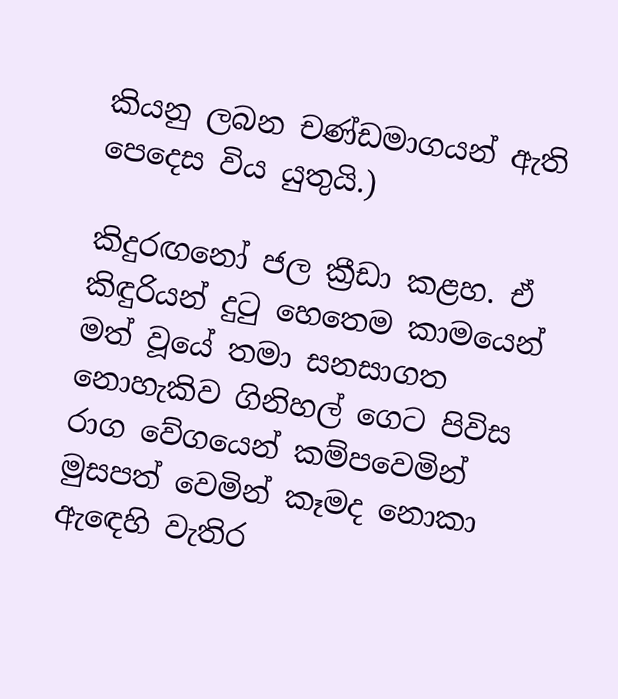කියනු ලබන චණ්ඩමාගයන් ඇති පෙදෙස විය යුතුයි.)

කිදුරඟනෝ ජල ක්‍රීඩා කළහ. ඒ කිඳුරියන් දුටු හෙතෙම කාමයෙන් මත් වූයේ තමා සනසාගත නොහැකිව ගිනිහල් ගෙට පිවිස රාග වේගයෙන් කම්පවෙමින් මුසපත් වෙමින් කෑමද නොකා ඇඳෙහි වැතිර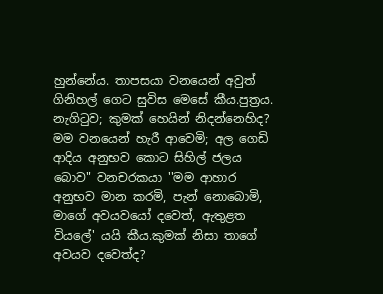හුන්නේය. තාපසයා වනයෙන් අවුත් ගිනිහල් ගෙට සුවිස මෙසේ කීය.පුත්‍රය. නැගිටුව; කුමක් හෙයින් නිදන්නෙහිද? මම වනයෙන් හැරී ආවෙමි; අල ගෙඩි ආදිය අනුභව කොට සිහිල් ජලය බොව" වනචරකයා ''මම ආහාර අනුභව මාන කරමි, පැන් නොබොමි, මාගේ අවයවයෝ දවෙත්, ඇතුළත වියලේ' යයි කීය.කුමක් නිසා තාගේ අවයව දවෙත්ද?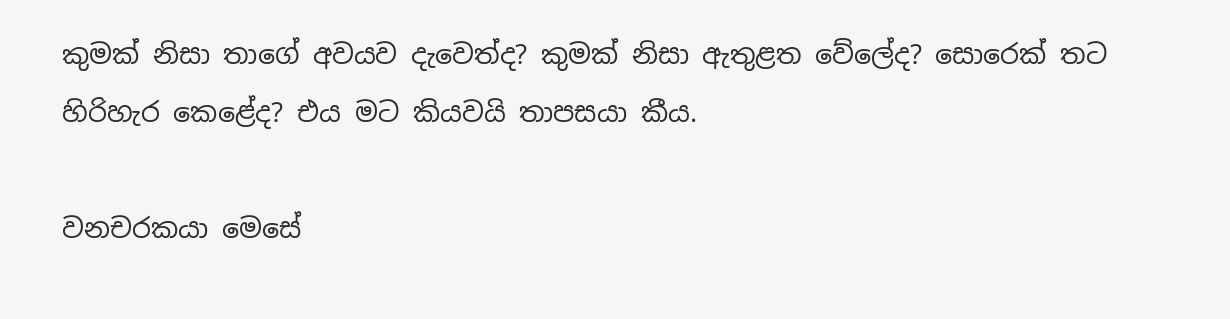කුමක් නිසා තාගේ අවයව දැවෙත්ද? කුමක් නිසා ඇතුළත වේලේද? සොරෙක් තට හිරිහැර කෙළේද? එය මට කියවයි තාපසයා කීය.

වනචරකයා මෙසේ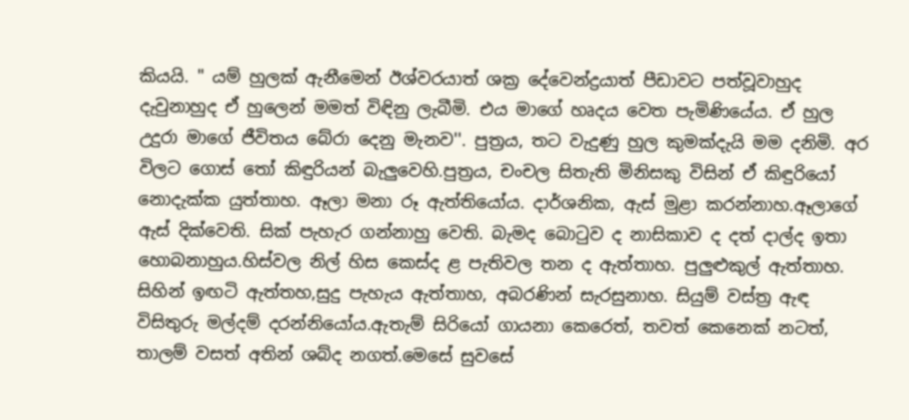කියයි. " යම් හුලක් ඇනීමෙන් ඊශ්වරයාත් ශක්‍ර දේවෙන්ද්‍රයාත් පීඩාවට පත්වූවාහුද දැවුනාහුද ඒ හුලෙන් මමත් විඳිනු ලැබීමි. එය මාගේ හෘදය වෙත පැමිණියේය. ඒ හුල උදුරා මාගේ ජීවිතය බේරා දෙනු මැනව''. පුත්‍රය, තට වැදුණු හුල කුමක්දැයි මම දනිමි. අර විලට ගොස් තෝ කිඳුරියන් බැලුවෙහි.පුත්‍රය, චංචල සිතැති මිනිසකු විසින් ඒ කිඳුරියෝ නොදැක්ක යුත්තාහ. ඈලා මනා රූ ඇත්තියෝය. දාර්ශනික, ඇස් මුළා කරන්නාහ.ඈලාගේ ඇස් දික්වෙති. සික් පැහැර ගන්නාහු වෙති. බැමද බොටුව ද නාසිකාව ද දත් ද‍ාල්ද ඉතා හොබනාහුය.හිස්වල නිල් හිස කෙස්ද ළ පැතිවල තන ද ඇත්තාහ. පුලුළුකුල් ඇත්තාහ. සිහින් ඉඟටි ඇත්තහ,සුදු පැහැය ඇත්තාහ, අබරණින් සැරසුනාහ. සියුම් වස්ත්‍ර ඇඳ විසිතුරු මල්දම් දරන්නියෝය.ඇතැම් සිරියෝ ගායනා කෙරෙත්, තවත් කෙනෙක් නටත්, තාලම් වසත් අතින් ශබ්ද නගත්.මෙසේ සුවසේ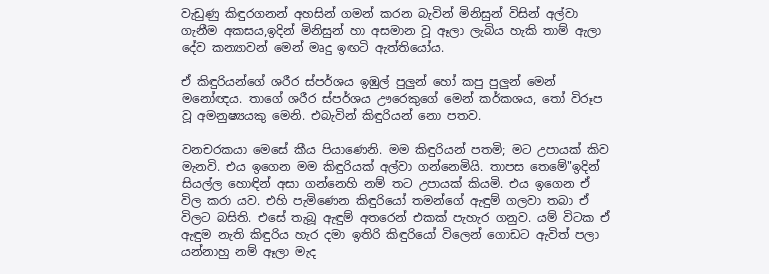වැඩුණු කිඳුරගනන් අහසින් ගමන් කරන බැවින් මිනිසුන් විසින් අල්වා ගැනීම අකසය,ඉදින් මිනිසුන් හා අසමාන වූ ඈලා ලැබිය හැකි තාම් ඇලා දේව කන්‍යාවන් මෙන් මෘදු ඉඟටි ඇත්තියෝය.

ඒ කිඳුරියන්ගේ ශරීර ස්පර්ශය ඉඹුල් පුලුන් හෝ කපු පුලුන් මෙන් මනෝඥය. තාගේ ශරීර ස්පර්ශය ඌරෙකුගේ මෙන් කර්කශය, තෝ විරූප වූ අමනුෂ්‍යයකු මෙනි. එබැවින් කිඳුරියන් නො පතව.

වනචරකයා මෙසේ කීය පියාණෙනි. මම කිඳුරියන් පතමි; මට උපායක් කිව මැනවි. එය ඉගෙන මම කිඳුරියක් අල්වා ගන්නෙමියි. තාපස තෙමේ"ඉදින් සියල්ල හොඳින් අසා ගන්නෙහි නම් තට උපායක් කියමි. එය ඉගෙන ඒ විල කරා යව. එහි පැමිණෙන කිඳුරියෝ තමන්ගේ ඇඳුම් ගලවා තබා ඒ විලට බසිති. එසේ තැබූ ඇඳුම් අතරෙන් එකක් පැහැර ගනුව. යම් විටක ඒ ඇඳුම නැති කිඳුරිය හැර දමා ඉතිරි කිඳුරියෝ විලෙන් ගොඩට ඇවිත් පලා යන්නාහු නම් ඈලා මැද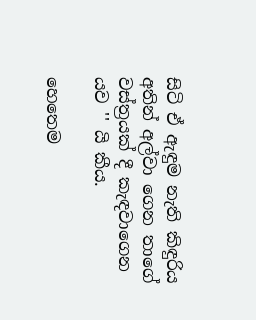සිටි ඒ ඇඳුම නැති කිඳුරිය අතින් අල්වා ගෙන තාගේ වස්ත්‍රයක් දී කැඳවාගෙන යව '' යි කීය.

හෙතෙම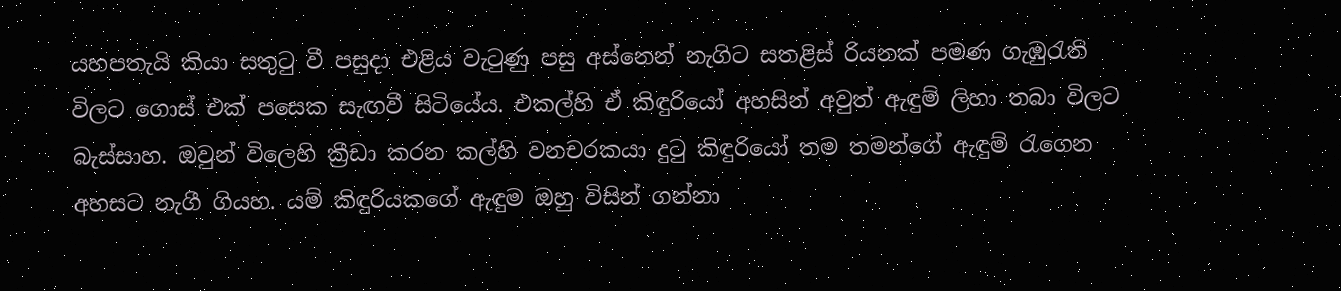යහපතැයි කියා සතුටු වී පසුදා එළිය වැටුණු පසු අස්නෙන් නැගිට සතළිස් රියනක් පමණ ගැඹුරැති විලට ගොස් එක් පසෙක සැඟවී සිටියේය. එකල්හි ඒ කිඳුරියෝ අහසින් අවුත් ඇඳුම් ලිහා තබා විලට බැස්සාහ. ඔවුන් විලෙහි ක්‍රීඩා කරන කල්හි වනචරකයා දුටු කිඳුරියෝ තම තමන්ගේ ඇඳුම් රැගෙන අහසට නැගී ගියහ. යම් කිඳුරියකගේ ඇඳුම ඔහු විසින් ගන්නා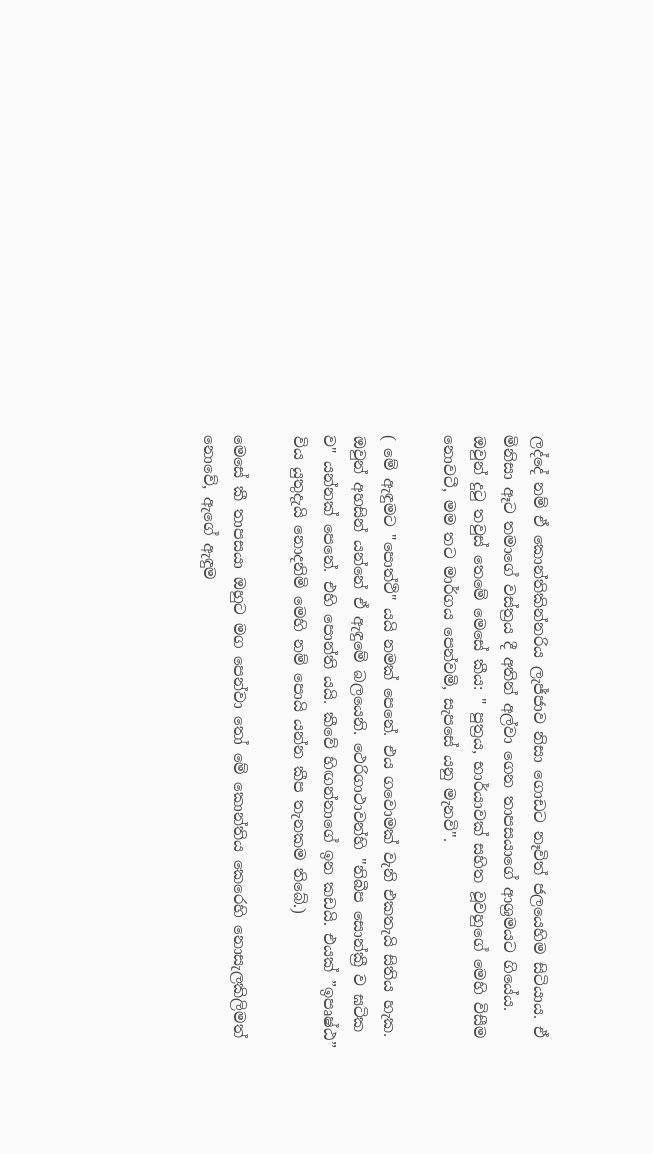ලද්දේ නම් ඒ කොන්තිකින්නරිය ලැජ්ජාව නිසා ගොඩට නෑවිත් ජලයෙහිම සිටියාය. ඒ මිනිසා ඈට තමාගේ වස්ත්‍රය දී අතින් අල්වා ගෙන තාපසයාගේ ආශ්‍රමයට ගියේය. ඔවුන් දුටු තවුස් තෙමේ මෙසේ කීය: " පුත්‍රය, භාර්යාවක් සහිත වූවහුගේ මෙහි විසීම නොවටී, මම තට මාර්ගය පෙන්වමි, සැපසේ යනු මැනවි''.

( මේ ඇඳුමට "පොත්ථි" යයි නමක් පෙනේ. එය ගවොමක් වැනි එකතැයි සිතිය හැක. ඔවුන් අහසින් යන්නේ ඒ ඇඳුමේ බලයෙනි. ථෙරිගාථාවන්හි ''නිබීප සොන්ක්‍රී ව ඝටික ව" යන්නක් පෙනේ. එහි පොන්ති යයි. කීවේ හිඟන්නාගේ ඉන කඩයි. එයක් ”ඉපෘෂ්ඨ” විය යුතුදැයි නොදනිමි මෙහි නම් පොයි යන්න කීප තැනකම තිබේ.)

මෙසේ කී තාපසයා ඔහුට මග පෙන්වා තෝ මේ කොන්තිය කෙරෙහි නොසැලකිලිමත් නොවේ, ඇගේ ඇඳුම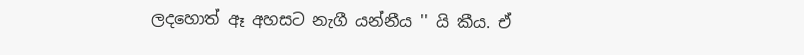ලදහොත් ඈ අහසට නැගී යන්නීය '' යි කීය. ඒ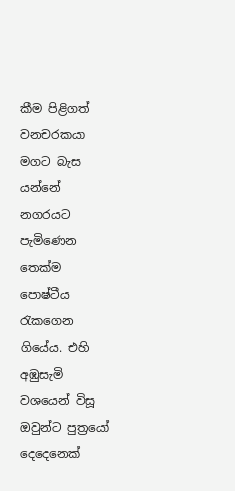කීම පිළිගත් වනචරකයා මගට බැස යන්නේ නගරයට පැමිණෙන තෙක්ම පොෂ්ටීය රැකගෙන ගියේය. එහි අඹුසැමි වශයෙන් විසූ ඔවුන්ට පුත්‍රයෝ දෙදෙනෙක්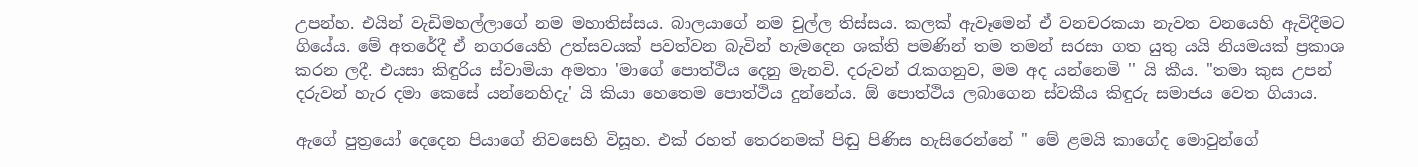උපන්හ. එයින් වැඩිමහල්ලාගේ නම මහාතිස්සය. බාලයාගේ නම චුල්ල තිස්සය. කලක් ඇවෑමෙන් ඒ වනචරකයා නැවත වනයෙහි ඇවිදීමට ගියේය. මේ අතරේදී ඒ නගරයෙහි උත්සවයක් පවත්වන බැවින් හැමදෙන ශක්ති පමණින් තම තමන් සරසා ගත යුතු යයි නියමයක් ප්‍රකාශ කරන ලදී. එයසා කිඳුරිය ස්වාමියා අමතා 'මාගේ පොත්ථිය දෙනු මැනවි. දරුවන් රැකගනුව, මම අද යන්නෙමි '' යි කීය. "තමා කුස උපන් දරුවන් හැර දමා කෙසේ යන්නෙහිදැ' යි කියා හෙතෙම පොත්ථිය දුන්නේය. ඕ පොත්ථිය ලබාගෙන ස්වකීය කිඳුරු සමාජය වෙත ගියාය.

ඇගේ පුත්‍රයෝ දෙදෙන පියාගේ නිවසෙහි විසූහ. එක් රහත් තෙරනමක් පිඬු පිණිස හැසිරෙන්නේ " මේ ළමයි කාගේද මොවුන්ගේ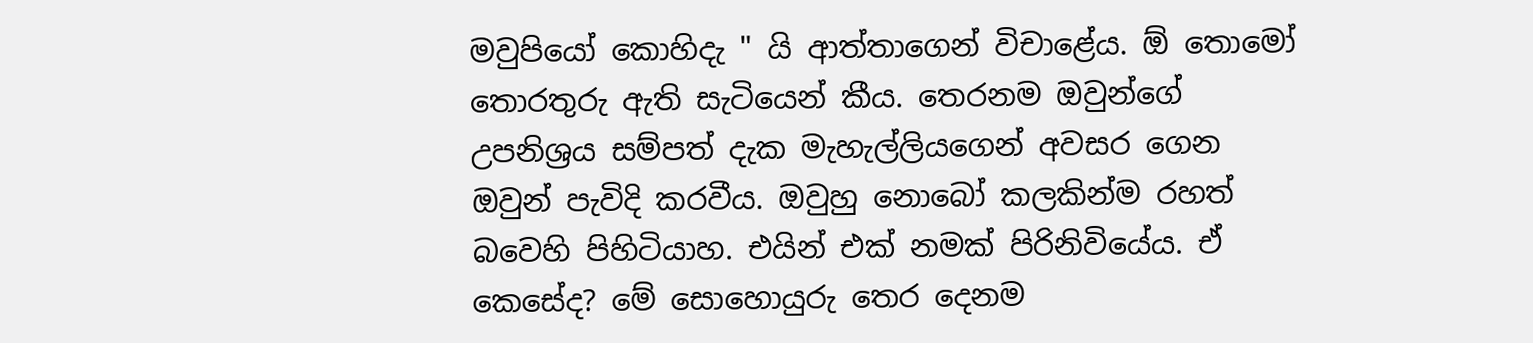මවුපියෝ කොහිදැ " යි ආත්තාගෙන් විචාළේය. ඕ තොමෝ තොරතුරු ඇති සැටියෙන් කීය. තෙරනම ඔවුන්ගේ උපනිශ්‍රය සම්පත් දැක මැහැල්ලියගෙන් අවසර ගෙන ඔවුන් පැවිදි කරවීය. ඔවුහු නොබෝ කලකින්ම රහත් බවෙහි පිහිටියාහ. එයින් එක් නමක් පිරිනිවියේය. ඒ කෙසේද? මේ සොහොයුරු තෙර දෙනම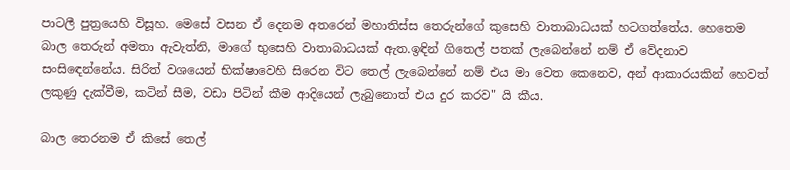පාටලී පුත්‍රයෙහි විසූහ. මෙසේ වසන ඒ දෙනම අතරෙන් මහාතිස්ස තෙරුන්ගේ කුසෙහි වාතාබාධයක් හටගත්තේය. හෙතෙම බාල තෙරුන් අමතා ඇවැත්නි, මාගේ භුසෙහි වාතාබාධයක් ඇත.ඉඳින් ගිතෙල් පතක් ලැබෙන්නේ නම් ඒ වේදනාව සංසිඳෙන්නේය. සිරිත් වශයෙන් භික්ෂාවෙහි සිරෙන විට තෙල් ලැබෙන්නේ නම් එය මා වෙත කෙනෙව, අන් ආකාරයකින් හෙවත් ලකුණු දැක්වීම, කටින් සීම, වඩා පිටින් කීම ආදියෙන් ලැබුනොත් එය දුර කරව" යි කීය.

බාල තෙරනම ඒ කිසේ තෙල්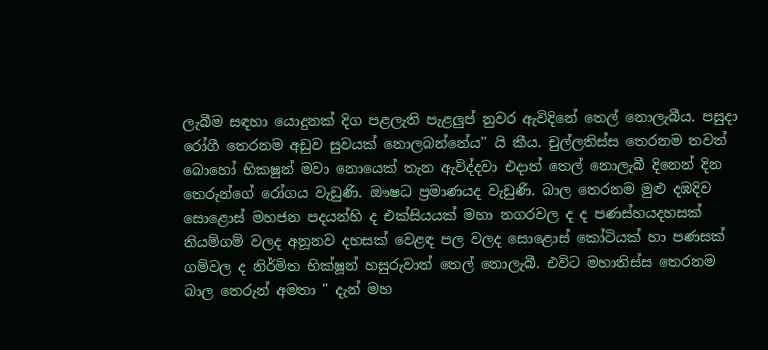ලැබීම සඳහා යොදුනක් දිග පළලැති පැළලුප් නුවර ඇවිදිනේ තෙල් නොලැබීය. පසුදා රෝගී තෙරනම අඩුව සුවයක් නොලබන්නේය'' යි කීය. චුල්ලතිස්ස තෙරනම තවත් බොහෝ භිකෂුන් මවා නොයෙක් තැන ඇවිද්දවා එදාත් තෙල් නොලැබී දිනෙන් දින තෙරුන්ගේ රෝගය වැඩුණි. ඖෂධ ප්‍රමාණයද වැඩුණි. බාල තෙරනම මුළු දඹදිව සොළොස් මහජන පදයන්හි ද එක්සියයක් මහා නගරවල ද ද පණස්හයදහසක් නියම්ගම් වලද අනූනව දහසක් වෙළඳ පල වලද සොළොස් කෝටියක් හා පණසක් ගම්වල ද නිර්මිත භික්ෂූන් හසුරුවාත් තෙල් නොලැබී. එවිට මහාතිස්ස තෙරනම බාල තෙරුන් අමතා " දැන් මහ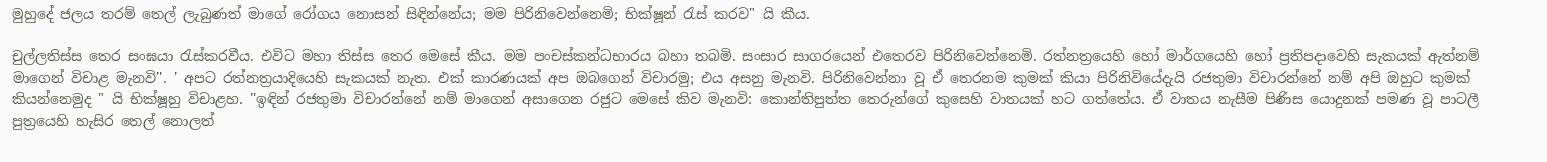මුහුදේ ජලය තරම් තෙල් ලැබුණත් මාගේ රෝගය නොසන් සිඳින්නේය; මම පිරිනිවෙන්නෙමි; භික්ෂූන් රැස් කරව" යි කීය.

චුල්ලතිස්ස තෙර සංඝයා රැස්කරවීය. එවිට මහා තිස්ස තෙර මෙසේ කීය. මම පංචස්කන්ධභාරය බහා තබමි. සංසාර සාගරයෙන් එතෙරව පිරිනිවෙන්නෙමි. රත්නත්‍රයෙහි හෝ මාර්ගයෙහි හෝ ප්‍රතිපදාවෙහි සැකයක් ඇත්නම් මාගෙන් විචාළ මැනවි''. ' අපට රත්නත්‍රයාදියෙහි සැකයක් නැත. එක් කාරණයක් අප ඔබගෙන් විචාරමු; එය අසනු මැනවි. පිරිනිවෙන්නා වූ ඒ තෙරනම කුමක් කියා පිරිනිවියේදැයි රජතුමා විචාරන්නේ නම් අපි ඔහුට කුමක් කියන්නෙමුද " යි භික්ෂූහු විචාළහ. ''ඉඳින් රජතුමා විචාරන්නේ නම් මාගෙන් අසාගෙන රජුට මෙසේ කිව මැනවි: කොන්තිපුත්ත තෙරුන්ගේ කුසෙහි වාතයක් හට ගත්තේය. ඒ වාතය නැසීම පිණිස යොදුනක් පමණ වූ පාටලී පුත්‍රයෙහි හැසිර තෙල් නොලත්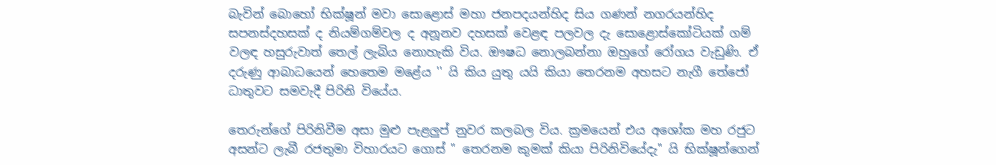බැවින් බොහෝ භික්ෂූන් මවා සොළොස් මහා ජනපදයන්හිද සිය ගණන් නගරයන්හිද සපනස්දහසක් ද නියම්ගම්වල ද අනූනව දහසක් වෙළඳ පලවල දැ සොළොස්කෝටියක් ගම් වලඳ හසුරුවාත් තෙල් ලැබිය නොහැකි විය. ඖෂධ නොලබන්නා ඔහුගේ රෝගය වැඩුණි. ඒ දරුණු ආබාධයෙන් හෙතෙම මළේය '' යි කිය යුතු යයි කියා තෙරනම අහසට නැගී තේජෝ ධාතුවට සමවැදී පිරිනි වියේය.

තෙරුන්ගේ පිරිනිවීම අසා මුළු පැළලුප් නුවර කලබල විය. ක්‍රමයෙන් එය අශෝක මහ රජුට අසන්ට ලැබී රජතුමා විහාරයට ගොස් " තෙරනම කුමක් කියා පිරිනිවියේදැ'' යි භික්ෂූන්ගෙන්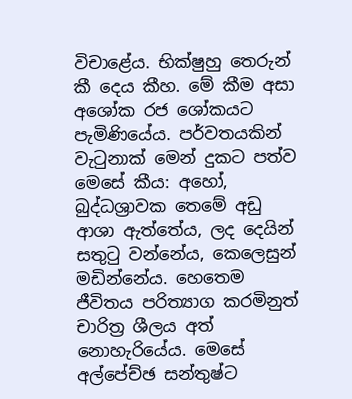විචාළේය. භික්ෂුහු තෙරුන් කී දෙය කීහ. මේ කීම අසා අශෝක රජ ශෝකයට පැමිණියේය. පර්වතයකින් වැටුනාක් මෙන් දුකට පත්ව මෙසේ කීය: අහෝ, බුද්ධශ්‍රාවක තෙමේ අඩු ආශා ඇත්තේය, ලද දෙයින් සතුටු වන්නේය, කෙලෙසුන් මඩින්නේය. හෙතෙම ජීවිතය පරිත්‍යාග කරමිනුත් චාරිත්‍ර ශීලය අත් නොහැරියේය. මෙසේ අල්පේච්ඡ සන්තුෂ්ට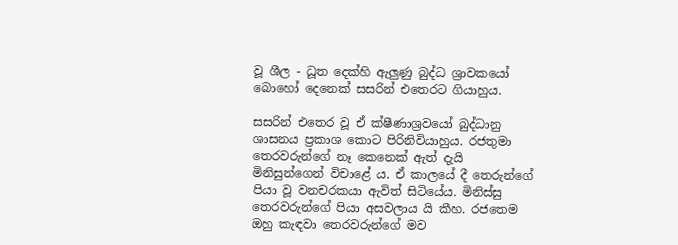වූ ශීල - ධූත දෙක්හි ඇලුණු බුද්ධ ශ්‍රාවකයෝ බොහෝ දෙනෙක් සසරින් එතෙරට ගියාහුය.

සසරින් එතෙර වූ ඒ ක්ෂීණාශ්‍රවයෝ බුද්ධානු ශාසනය ප්‍රකාශ කොට පිරිනිවියාහුය. රජතුමා තෙරවරුන්ගේ නෑ කෙනෙක් ඇත් දැයි මිනිසුන්ගෙන් විචාළේ ය. ඒ කාලයේ දී තෙරුන්ගේ පියා වූ වනචරකයා ඇවිත් සිටියේය. මිනිස්සු තෙරවරුන්ගේ පියා අසවලාය යි කීහ. රජතෙම ඔහු කැඳවා තෙරවරුන්ගේ මව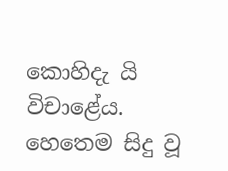කොහිදැ යි විචාළේය. හෙතෙම සිදු වූ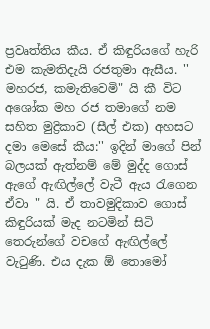ප්‍රවෘත්තිය කීය. ඒ කිඳුරියගේ හැරි එම කැමතිදැයි රජතුමා ඇසීය. '' මහරජ, කමැතිවෙමි" යි කී විට අශෝක මහ රජ තමාගේ නම සහිත මුද්‍රිකාව (සීල් එක) අහසට දමා මෙසේ කීය:'' ඉදින් මාගේ පින් බලයක් ඇත්නම් මේ මුද්ද ගොස් ඇගේ ඇඟිල්ලේ වැටී ඇය රැගෙන ඒවා " යි. ඒ තාවමුදිකාව ගොස් කිඳුරියක් මැද නටමින් සිටි තෙරුන්ගේ වචගේ ඇඟිල්ලේ වැටුණි. එය දැක ඕ තොමෝ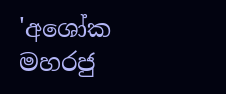'අශෝක මහරජු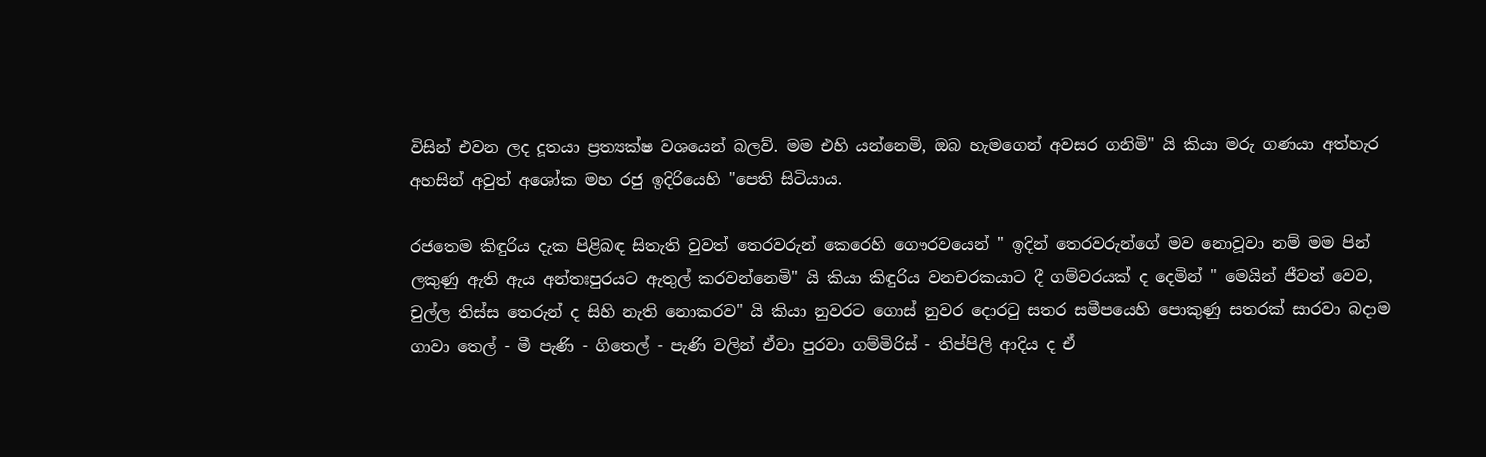විසින් එවන ලද දූතයා ප්‍රත්‍යක්ෂ වශයෙන් බලව්. මම එහි යන්නෙමි, ඔබ හැමගෙන් අවසර ගනිමි" යි කියා මරු ගණයා අත්හැර අහසින් අවුත් අශෝක මහ රජු ඉදිරියෙහි "පෙති සිටියාය.

රජතෙම කිඳුරිය දැක පිළිබඳ සිතැති වුවත් තෙරවරුන් කෙරෙහි ගෞරවයෙන් '' ඉදින් තෙරවරුන්ගේ මව නොවූවා නම් මම පින් ලකුණු ඇති ඇය අන්තඃපුරයට ඇතුල් කරවන්නෙමි" යි කියා කිඳුරිය වනචරකයාට දී ගම්වරයක් ද දෙමින් " මෙයින් ජීවත් වෙව, චුල්ල තිස්ස තෙරුන් ද සිහි නැති නොකරව" යි කියා නුවරට ගොස් නුවර දොරටු සතර සමීපයෙහි පොකුණු සතරක් සාරවා බදාම ගාවා තෙල් - මී පැණි - ගිතෙල් - පැණි වලින් ඒවා පුරවා ගම්මිරිස් - තිප්පිලි ආදිය ද ඒ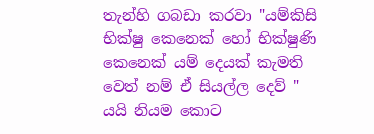තැන්හි ගබඩා කරවා "යම්කිසි භික්ෂු කෙනෙක් හෝ භික්ෂුණි කෙනෙක් යම් දෙයක් කැමති වෙත් නම් ඒ සියල්ල දෙව් " යයි නියම කොට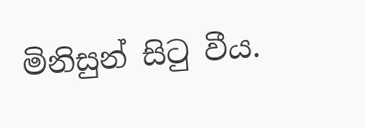මිනිසුන් සිටු වීය.